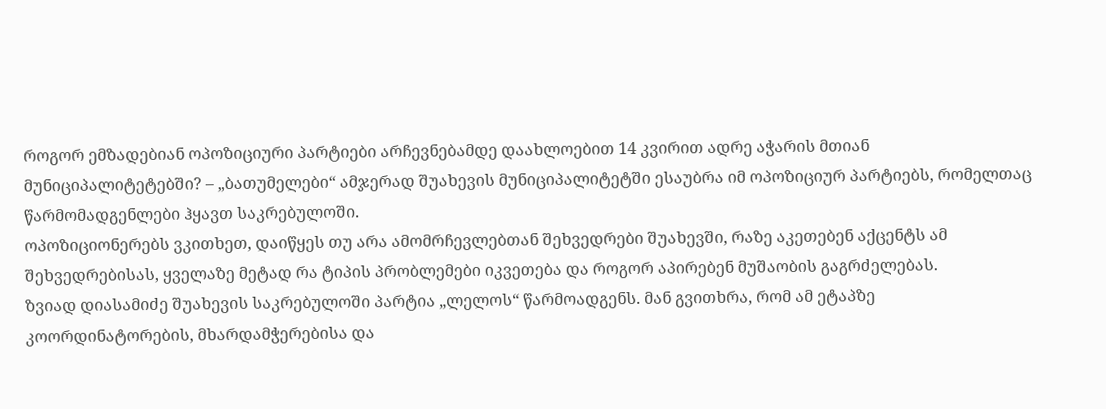როგორ ემზადებიან ოპოზიციური პარტიები არჩევნებამდე დაახლოებით 14 კვირით ადრე აჭარის მთიან მუნიციპალიტეტებში? – „ბათუმელები“ ამჯერად შუახევის მუნიციპალიტეტში ესაუბრა იმ ოპოზიციურ პარტიებს, რომელთაც წარმომადგენლები ჰყავთ საკრებულოში.
ოპოზიციონერებს ვკითხეთ, დაიწყეს თუ არა ამომრჩევლებთან შეხვედრები შუახევში, რაზე აკეთებენ აქცენტს ამ შეხვედრებისას, ყველაზე მეტად რა ტიპის პრობლემები იკვეთება და როგორ აპირებენ მუშაობის გაგრძელებას.
ზვიად დიასამიძე შუახევის საკრებულოში პარტია „ლელოს“ წარმოადგენს. მან გვითხრა, რომ ამ ეტაპზე კოორდინატორების, მხარდამჭერებისა და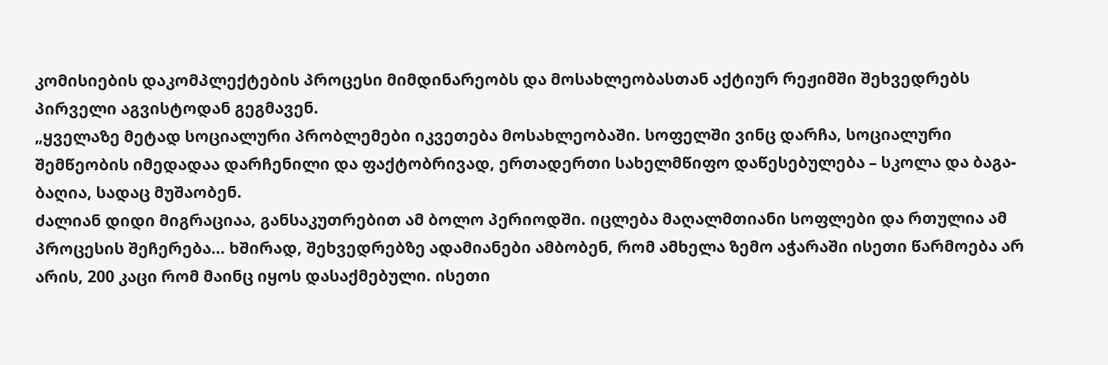კომისიების დაკომპლექტების პროცესი მიმდინარეობს და მოსახლეობასთან აქტიურ რეჟიმში შეხვედრებს პირველი აგვისტოდან გეგმავენ.
„ყველაზე მეტად სოციალური პრობლემები იკვეთება მოსახლეობაში. სოფელში ვინც დარჩა, სოციალური შემწეობის იმედადაა დარჩენილი და ფაქტობრივად, ერთადერთი სახელმწიფო დაწესებულება – სკოლა და ბაგა-ბაღია, სადაც მუშაობენ.
ძალიან დიდი მიგრაციაა, განსაკუთრებით ამ ბოლო პერიოდში. იცლება მაღალმთიანი სოფლები და რთულია ამ პროცესის შეჩერება… ხშირად, შეხვედრებზე ადამიანები ამბობენ, რომ ამხელა ზემო აჭარაში ისეთი წარმოება არ არის, 200 კაცი რომ მაინც იყოს დასაქმებული. ისეთი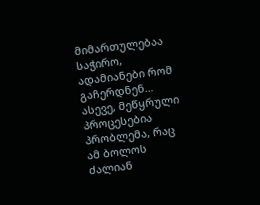მიმართულებაა საჭირო, ადამიანები რომ გაჩერდნენ…
ასევე, მეწყრული პროცესებია პრობლემა, რაც ამ ბოლოს ძალიან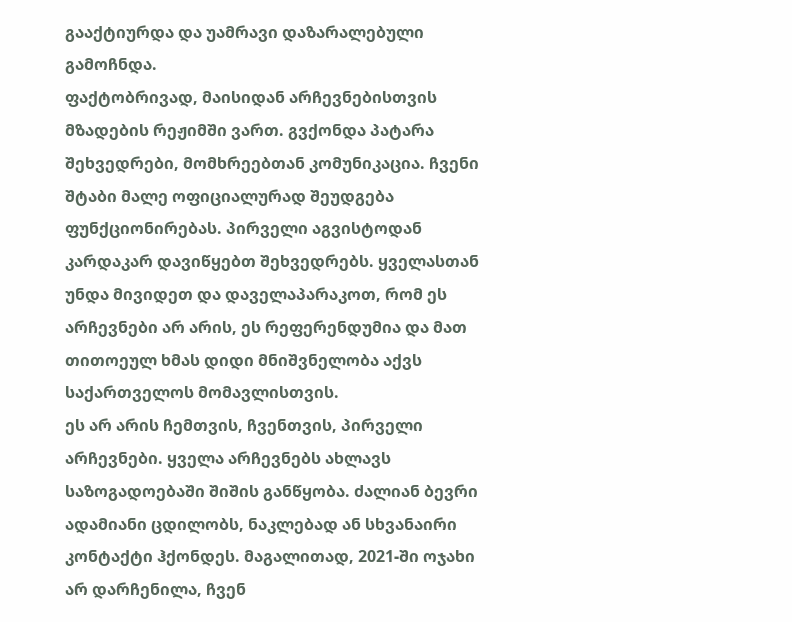გააქტიურდა და უამრავი დაზარალებული გამოჩნდა.
ფაქტობრივად, მაისიდან არჩევნებისთვის მზადების რეჟიმში ვართ. გვქონდა პატარა შეხვედრები, მომხრეებთან კომუნიკაცია. ჩვენი შტაბი მალე ოფიციალურად შეუდგება ფუნქციონირებას. პირველი აგვისტოდან კარდაკარ დავიწყებთ შეხვედრებს. ყველასთან უნდა მივიდეთ და დაველაპარაკოთ, რომ ეს არჩევნები არ არის, ეს რეფერენდუმია და მათ თითოეულ ხმას დიდი მნიშვნელობა აქვს საქართველოს მომავლისთვის.
ეს არ არის ჩემთვის, ჩვენთვის, პირველი არჩევნები. ყველა არჩევნებს ახლავს საზოგადოებაში შიშის განწყობა. ძალიან ბევრი ადამიანი ცდილობს, ნაკლებად ან სხვანაირი კონტაქტი ჰქონდეს. მაგალითად, 2021-ში ოჯახი არ დარჩენილა, ჩვენ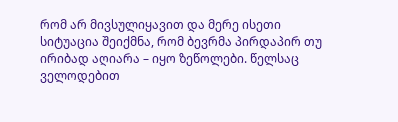რომ არ მივსულიყავით და მერე ისეთი სიტუაცია შეიქმნა, რომ ბევრმა პირდაპირ თუ ირიბად აღიარა – იყო ზეწოლები. წელსაც ველოდებით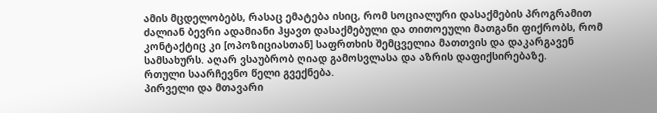ამის მცდელობებს, რასაც ემატება ისიც, რომ სოციალური დასაქმების პროგრამით ძალიან ბევრი ადამიანი ჰყავთ დასაქმებული და თითოეული მათგანი ფიქრობს, რომ კონტაქტიც კი [ოპოზიციასთან] საფრთხის შემცველია მათთვის და დაკარგავენ სამსახურს. აღარ ვსაუბრობ ღიად გამოსვლასა და აზრის დაფიქსირებაზე.
რთული საარჩევნო წელი გვექნება.
პირველი და მთავარი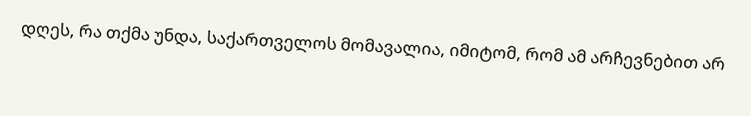დღეს, რა თქმა უნდა, საქართველოს მომავალია, იმიტომ, რომ ამ არჩევნებით არ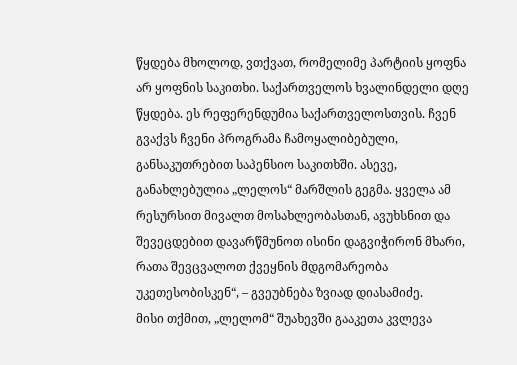წყდება მხოლოდ, ვთქვათ, რომელიმე პარტიის ყოფნა არ ყოფნის საკითხი. საქართველოს ხვალინდელი დღე წყდება. ეს რეფერენდუმია საქართველოსთვის. ჩვენ გვაქვს ჩვენი პროგრამა ჩამოყალიბებული, განსაკუთრებით საპენსიო საკითხში. ასევე, განახლებულია „ლელოს“ მარშლის გეგმა. ყველა ამ რესურსით მივალთ მოსახლეობასთან, ავუხსნით და შევეცდებით დავარწმუნოთ ისინი დაგვიჭირონ მხარი, რათა შევცვალოთ ქვეყნის მდგომარეობა უკეთესობისკენ“, – გვეუბნება ზვიად დიასამიძე.
მისი თქმით, „ლელომ“ შუახევში გააკეთა კვლევა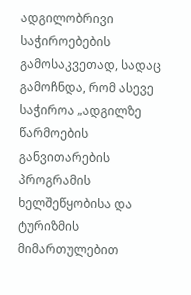ადგილობრივი საჭიროებების გამოსაკვეთად, სადაც გამოჩნდა, რომ ასევე საჭიროა „ადგილზე წარმოების განვითარების პროგრამის ხელშეწყობისა და ტურიზმის მიმართულებით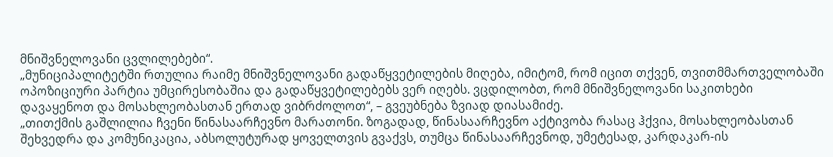მნიშვნელოვანი ცვლილებები“.
„მუნიციპალიტეტში რთულია რაიმე მნიშვნელოვანი გადაწყვეტილების მიღება, იმიტომ, რომ იცით თქვენ, თვითმმართველობაში ოპოზიციური პარტია უმცირესობაშია და გადაწყვეტილებებს ვერ იღებს. ვცდილობთ, რომ მნიშვნელოვანი საკითხები დავაყენოთ და მოსახლეობასთან ერთად ვიბრძოლოთ“, – გვეუბნება ზვიად დიასამიძე.
„თითქმის გაშლილია ჩვენი წინასაარჩევნო მარათონი. ზოგადად, წინასაარჩევნო აქტივობა რასაც ჰქვია, მოსახლეობასთან შეხვედრა და კომუნიკაცია, აბსოლუტურად ყოველთვის გვაქვს, თუმცა წინასაარჩევნოდ, უმეტესად, კარდაკარ-ის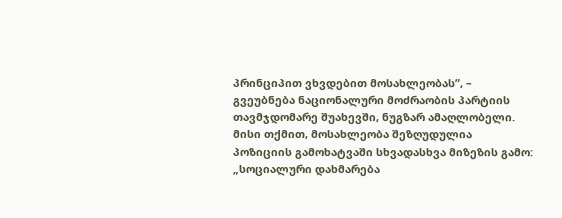პრინციპით ვხვდებით მოსახლეობას”, – გვეუბნება ნაციონალური მოძრაობის პარტიის თავმჯდომარე შუახევში, ნუგზარ ამაღლობელი.
მისი თქმით, მოსახლეობა შეზღუდულია პოზიციის გამოხატვაში სხვადასხვა მიზეზის გამო:
„სოციალური დახმარება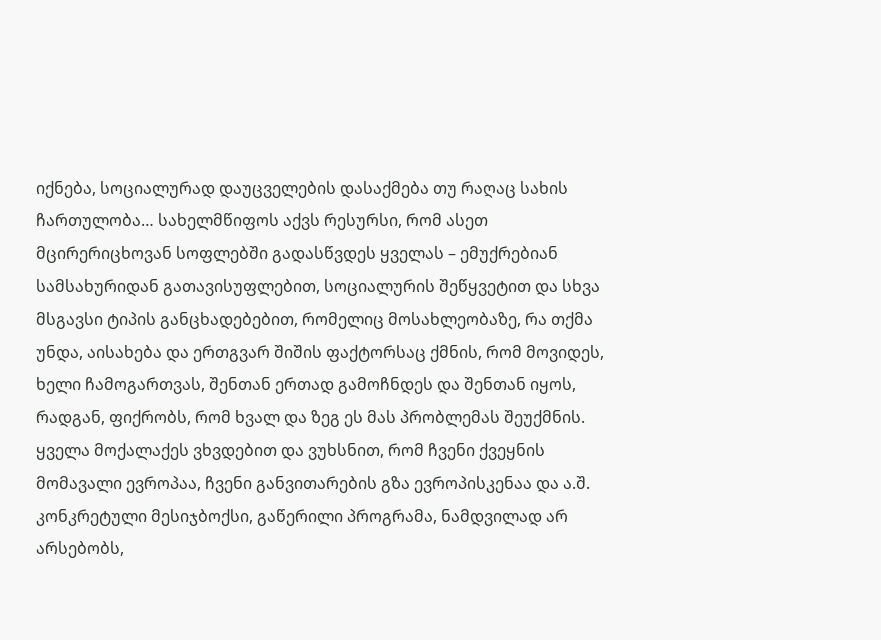იქნება, სოციალურად დაუცველების დასაქმება თუ რაღაც სახის ჩართულობა… სახელმწიფოს აქვს რესურსი, რომ ასეთ მცირერიცხოვან სოფლებში გადასწვდეს ყველას – ემუქრებიან სამსახურიდან გათავისუფლებით, სოციალურის შეწყვეტით და სხვა მსგავსი ტიპის განცხადებებით, რომელიც მოსახლეობაზე, რა თქმა უნდა, აისახება და ერთგვარ შიშის ფაქტორსაც ქმნის, რომ მოვიდეს, ხელი ჩამოგართვას, შენთან ერთად გამოჩნდეს და შენთან იყოს, რადგან, ფიქრობს, რომ ხვალ და ზეგ ეს მას პრობლემას შეუქმნის.
ყველა მოქალაქეს ვხვდებით და ვუხსნით, რომ ჩვენი ქვეყნის მომავალი ევროპაა, ჩვენი განვითარების გზა ევროპისკენაა და ა.შ.
კონკრეტული მესიჯბოქსი, გაწერილი პროგრამა, ნამდვილად არ არსებობს,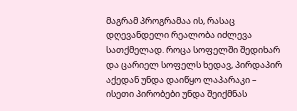მაგრამ პროგრამაა ის, რასაც დღევანდელი რეალობა იძლევა სათქმელად. როცა სოფელში შედიხარ და ცარიელ სოფელს ხედავ, პირდაპირ აქედან უნდა დაიწყო ლაპარაკი – ისეთი პირობები უნდა შეიქმნას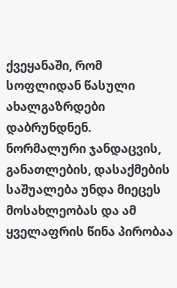ქვეყანაში, რომ სოფლიდან წასული ახალგაზრდები დაბრუნდნენ. ნორმალური ჯანდაცვის, განათლების, დასაქმების საშუალება უნდა მიეცეს მოსახლეობას და ამ ყველაფრის წინა პირობაა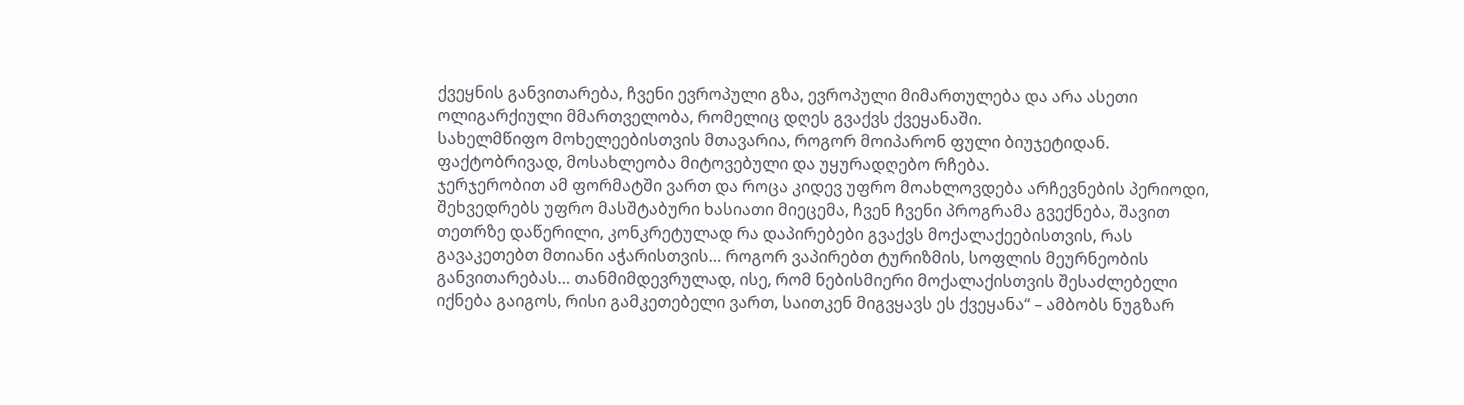ქვეყნის განვითარება, ჩვენი ევროპული გზა, ევროპული მიმართულება და არა ასეთი ოლიგარქიული მმართველობა, რომელიც დღეს გვაქვს ქვეყანაში.
სახელმწიფო მოხელეებისთვის მთავარია, როგორ მოიპარონ ფული ბიუჯეტიდან. ფაქტობრივად, მოსახლეობა მიტოვებული და უყურადღებო რჩება.
ჯერჯერობით ამ ფორმატში ვართ და როცა კიდევ უფრო მოახლოვდება არჩევნების პერიოდი, შეხვედრებს უფრო მასშტაბური ხასიათი მიეცემა, ჩვენ ჩვენი პროგრამა გვექნება, შავით თეთრზე დაწერილი, კონკრეტულად რა დაპირებები გვაქვს მოქალაქეებისთვის, რას გავაკეთებთ მთიანი აჭარისთვის… როგორ ვაპირებთ ტურიზმის, სოფლის მეურნეობის განვითარებას… თანმიმდევრულად, ისე, რომ ნებისმიერი მოქალაქისთვის შესაძლებელი იქნება გაიგოს, რისი გამკეთებელი ვართ, საითკენ მიგვყავს ეს ქვეყანა“ – ამბობს ნუგზარ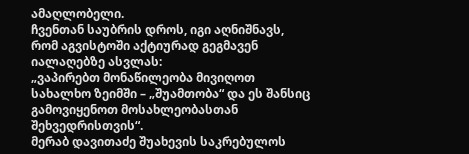ამაღლობელი.
ჩვენთან საუბრის დროს, იგი აღნიშნავს, რომ აგვისტოში აქტიურად გეგმავენ იალაღებზე ასვლას:
„ვაპირებთ მონაწილეობა მივიღოთ სახალხო ზეიმში – „შუამთობა“ და ეს შანსიც გამოვიყენოთ მოსახლეობასთან შეხვედრისთვის“.
მერაბ დავითაძე შუახევის საკრებულოს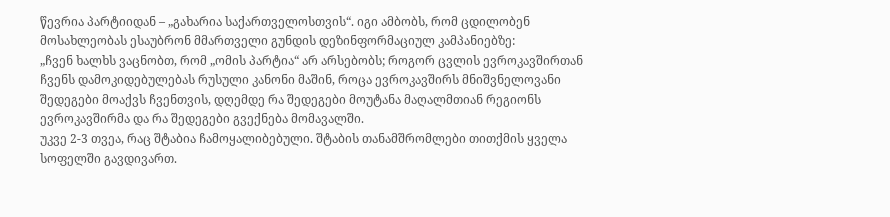წევრია პარტიიდან – „გახარია საქართველოსთვის“. იგი ამბობს, რომ ცდილობენ მოსახლეობას ესაუბრონ მმართველი გუნდის დეზინფორმაციულ კამპანიებზე:
„ჩვენ ხალხს ვაცნობთ, რომ „ომის პარტია“ არ არსებობს; როგორ ცვლის ევროკავშირთან ჩვენს დამოკიდებულებას რუსული კანონი მაშინ, როცა ევროკავშირს მნიშვნელოვანი შედეგები მოაქვს ჩვენთვის, დღემდე რა შედეგები მოუტანა მაღალმთიან რეგიონს ევროკავშირმა და რა შედეგები გვექნება მომავალში.
უკვე 2-3 თვეა, რაც შტაბია ჩამოყალიბებული. შტაბის თანამშრომლები თითქმის ყველა სოფელში გავდივართ.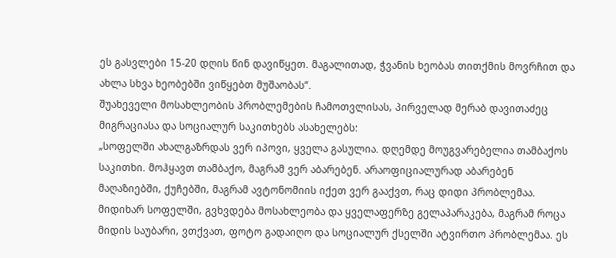ეს გასვლები 15-20 დღის წინ დავიწყეთ. მაგალითად, ჭვანის ხეობას თითქმის მოვრჩით და ახლა სხვა ხეობებში ვიწყებთ მუშაობას“.
შუახეველი მოსახლეობის პრობლემების ჩამოთვლისას, პირველად მერაბ დავითაძეც მიგრაციასა და სოციალურ საკითხებს ასახელებს:
„სოფელში ახალგაზრდას ვერ იპოვი, ყველა გასულია. დღემდე მოუგვარებელია თამბაქოს საკითხი. მოჰყავთ თამბაქო, მაგრამ ვერ აბარებენ. არაოფიციალურად აბარებენ მაღაზიებში, ქუჩებში, მაგრამ ავტონომიის იქეთ ვერ გააქვთ, რაც დიდი პრობლემაა.
მიდიხარ სოფელში, გვხვდება მოსახლეობა და ყველაფერზე გელაპარაკება, მაგრამ როცა მიდის საუბარი, ვთქვათ, ფოტო გადაიღო და სოციალურ ქსელში ატვირთო პრობლემაა. ეს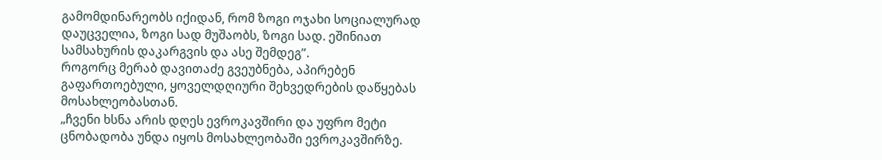გამომდინარეობს იქიდან, რომ ზოგი ოჯახი სოციალურად დაუცველია, ზოგი სად მუშაობს, ზოგი სად. ეშინიათ სამსახურის დაკარგვის და ასე შემდეგ”.
როგორც მერაბ დავითაძე გვეუბნება, აპირებენ გაფართოებული, ყოველდღიური შეხვედრების დაწყებას მოსახლეობასთან.
„ჩვენი ხსნა არის დღეს ევროკავშირი და უფრო მეტი ცნობადობა უნდა იყოს მოსახლეობაში ევროკავშირზე.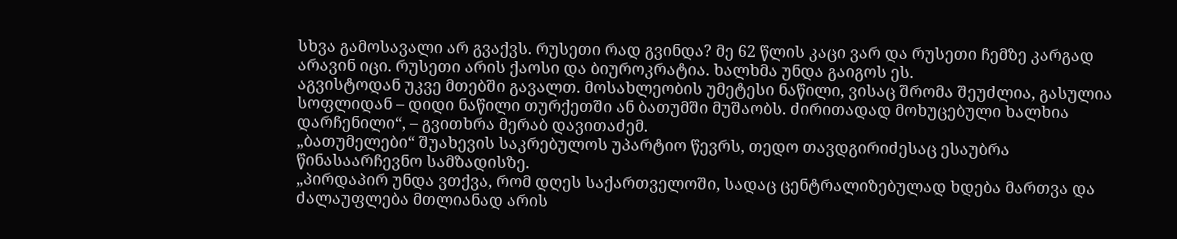სხვა გამოსავალი არ გვაქვს. რუსეთი რად გვინდა? მე 62 წლის კაცი ვარ და რუსეთი ჩემზე კარგად არავინ იცი. რუსეთი არის ქაოსი და ბიუროკრატია. ხალხმა უნდა გაიგოს ეს.
აგვისტოდან უკვე მთებში გავალთ. მოსახლეობის უმეტესი ნაწილი, ვისაც შრომა შეუძლია, გასულია სოფლიდან – დიდი ნაწილი თურქეთში ან ბათუმში მუშაობს. ძირითადად მოხუცებული ხალხია დარჩენილი“, – გვითხრა მერაბ დავითაძემ.
„ბათუმელები“ შუახევის საკრებულოს უპარტიო წევრს, თედო თავდგირიძესაც ესაუბრა წინასაარჩევნო სამზადისზე.
„პირდაპირ უნდა ვთქვა, რომ დღეს საქართველოში, სადაც ცენტრალიზებულად ხდება მართვა და ძალაუფლება მთლიანად არის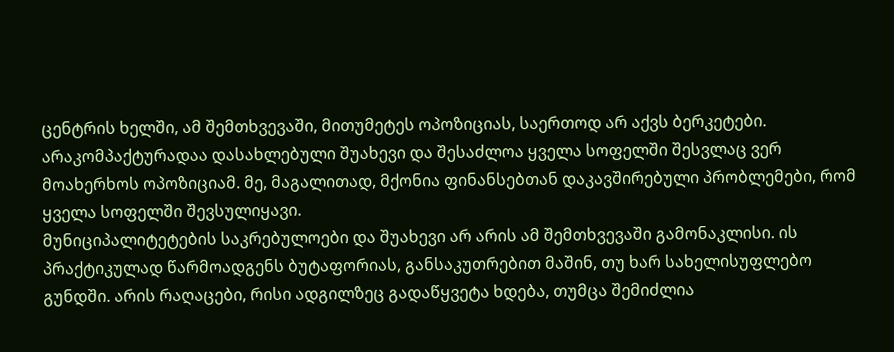ცენტრის ხელში, ამ შემთხვევაში, მითუმეტეს ოპოზიციას, საერთოდ არ აქვს ბერკეტები. არაკომპაქტურადაა დასახლებული შუახევი და შესაძლოა ყველა სოფელში შესვლაც ვერ მოახერხოს ოპოზიციამ. მე, მაგალითად, მქონია ფინანსებთან დაკავშირებული პრობლემები, რომ ყველა სოფელში შევსულიყავი.
მუნიციპალიტეტების საკრებულოები და შუახევი არ არის ამ შემთხვევაში გამონაკლისი. ის პრაქტიკულად წარმოადგენს ბუტაფორიას, განსაკუთრებით მაშინ, თუ ხარ სახელისუფლებო გუნდში. არის რაღაცები, რისი ადგილზეც გადაწყვეტა ხდება, თუმცა შემიძლია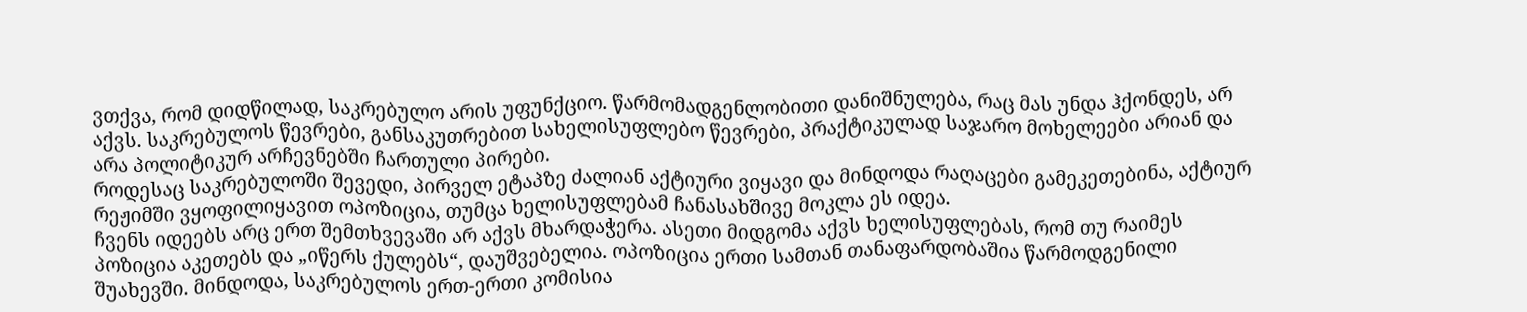ვთქვა, რომ დიდწილად, საკრებულო არის უფუნქციო. წარმომადგენლობითი დანიშნულება, რაც მას უნდა ჰქონდეს, არ აქვს. საკრებულოს წევრები, განსაკუთრებით სახელისუფლებო წევრები, პრაქტიკულად საჯარო მოხელეები არიან და არა პოლიტიკურ არჩევნებში ჩართული პირები.
როდესაც საკრებულოში შევედი, პირველ ეტაპზე ძალიან აქტიური ვიყავი და მინდოდა რაღაცები გამეკეთებინა, აქტიურ რეჟიმში ვყოფილიყავით ოპოზიცია, თუმცა ხელისუფლებამ ჩანასახშივე მოკლა ეს იდეა.
ჩვენს იდეებს არც ერთ შემთხვევაში არ აქვს მხარდაჭერა. ასეთი მიდგომა აქვს ხელისუფლებას, რომ თუ რაიმეს პოზიცია აკეთებს და „იწერს ქულებს“, დაუშვებელია. ოპოზიცია ერთი სამთან თანაფარდობაშია წარმოდგენილი შუახევში. მინდოდა, საკრებულოს ერთ-ერთი კომისია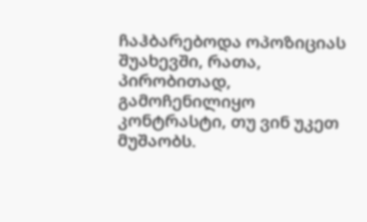ჩაჰბარებოდა ოპოზიციას შუახევში, რათა, პირობითად, გამოჩენილიყო კონტრასტი, თუ ვინ უკეთ მუშაობს.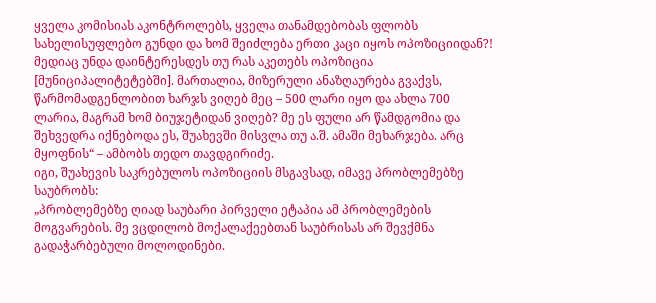ყველა კომისიას აკონტროლებს, ყველა თანამდებობას ფლობს სახელისუფლებო გუნდი და ხომ შეიძლება ერთი კაცი იყოს ოპოზიციიდან?!
მედიაც უნდა დაინტერესდეს თუ რას აკეთებს ოპოზიცია [მუნიციპალიტეტებში]. მართალია, მიზერული ანაზღაურება გვაქვს, წარმომადგენლობით ხარჯს ვიღებ მეც – 500 ლარი იყო და ახლა 700 ლარია, მაგრამ ხომ ბიუჯეტიდან ვიღებ? მე ეს ფული არ წამდგომია და შეხვედრა იქნებოდა ეს, შუახევში მისვლა თუ ა.შ. ამაში მეხარჯება. არც მყოფნის“ – ამბობს თედო თავდგირიძე.
იგი, შუახევის საკრებულოს ოპოზიციის მსგავსად, იმავე პრობლემებზე საუბრობს:
„პრობლემებზე ღიად საუბარი პირველი ეტაპია ამ პრობლემების მოგვარების. მე ვცდილობ მოქალაქეებთან საუბრისას არ შევქმნა გადაჭარბებული მოლოდინები.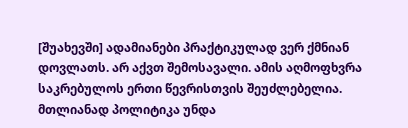[შუახევში] ადამიანები პრაქტიკულად ვერ ქმნიან დოვლათს. არ აქვთ შემოსავალი. ამის აღმოფხვრა საკრებულოს ერთი წევრისთვის შეუძლებელია. მთლიანად პოლიტიკა უნდა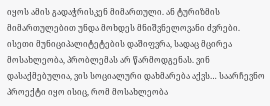იყოს ამის გადაჭრისკენ მიმართული. ან ტურიზმის მიმართულებით უნდა მოხდეს მნიშვნელოვანი ძვრები.
ისეთი მუნიციპალიტეტების დაშიფვრა, სადაც მცირეა მოსახლეობა, პრობლემას არ წარმოდგენას. ვინ დასაქმებულია, ვის სოციალური დახმარება აქვს… საარჩევნო პროექტი იყო ისიც, რომ მოსახლეობა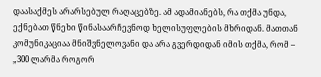დაასაქმეს არარსებულ რაღაცებზე. ამ ადამიანებს, რა თქმა უნდა, ექნებათ წნეხი წინასაარჩევნოდ ხელისუფლების მხრიდან. მათთან კომუნიკაციაა მნიშვნელოვანი და არა გვერდიდან იმის თქმა, რომ – „300 ლარმა როგორ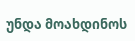უნდა მოახდინოს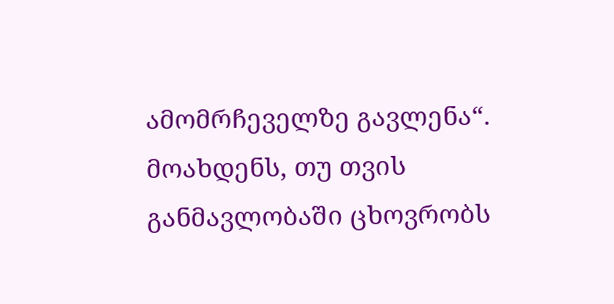ამომრჩეველზე გავლენა“. მოახდენს, თუ თვის განმავლობაში ცხოვრობს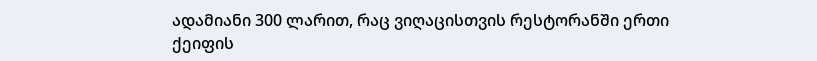ადამიანი 300 ლარით, რაც ვიღაცისთვის რესტორანში ერთი ქეიფის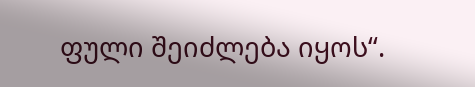ფული შეიძლება იყოს“.